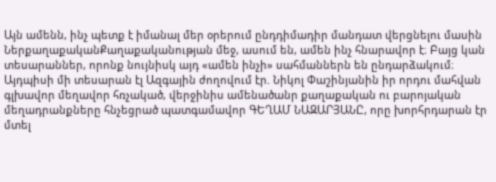Այն ամենն, ինչ պետք է իմանալ մեր օրերում ընդդիմադիր մանդատ վերցնելու մասին
ՆերքաղաքականՔաղաքականության մեջ, ասում են, ամեն ինչ հնարավոր է։ Բայց կան տեսարաններ, որոնք նույնիսկ այդ «ամեն ինչի» սահմաններն են ընդարձակում։ Այդպիսի մի տեսարան էլ Ազգային ժողովում էր. Նիկոլ Փաշինյանին իր որդու մահվան գլխավոր մեղավոր հռչակած, վերջինիս ամենածանր քաղաքական ու բարոյական մեղադրանքները հնչեցրած պատգամավոր ԳԵՂԱՄ ՆԱԶԱՐՅԱՆԸ, որը խորհրդարան էր մտել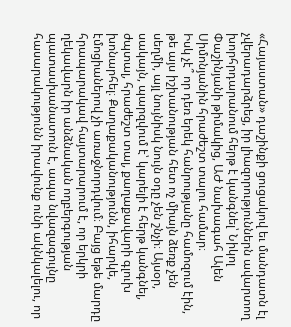«Հայաստան» դաշինքի ցուցակով եւ մանդատն էլ չվերադարձրեց, իր լիազորություններն ավարտող խորհրդարանում հերթ է կանգնել՝ Նիկոլ Փաշինյանի թիմակից, ԱԺ նախագահ Ալեն Սիմոնյանին հրաժեշտ տալու համար։
Իսկ չէ՞ որ դեռ երեկ հանրությանը համոզում էին, թե այս իշխանության հետ ոչ միայն ձեռք չեն սեղմի, այլ նույնիսկ նույն օդը չեն շնչի։ Այսօր, սակայն, պարզվում է՝ կարելի է հերթ կանգնել, ժպտալ, հրաժեշտ տալ, քաղաքավարի գլուխ խոնարհել։ Քաղաքականությունն, իհարկե, էմոցիաներով չի առաջնորդվում։ Բայց եթե մարդը հրապարակավ հայտարարում է, որ երկրի ղեկավարն իր անձնական ողբերգության պատասխանատուն է, ապա նվազագույնը հասարակությունն իրավունք ունի ակնկալելու, որ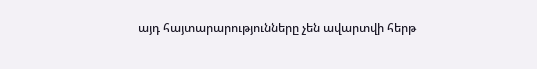այդ հայտարարությունները չեն ավարտվի հերթ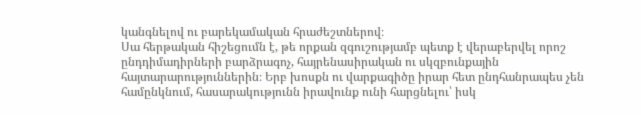կանգնելով ու բարեկամական հրաժեշտներով։
Սա հերթական հիշեցումն է, թե որքան զգուշությամբ պետք է վերաբերվել որոշ ընդդիմադիրների բարձրագոչ, հայրենասիրական ու սկզբունքային հայտարարություններին։ Երբ խոսքն ու վարքագիծը իրար հետ ընդհանրապես չեն համընկնում, հասարակությունն իրավունք ունի հարցնելու՝ իսկ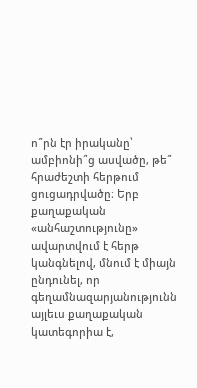ո՞րն էր իրականը՝ ամբիոնի՞ց ասվածը, թե՞ հրաժեշտի հերթում ցուցադրվածը։ Երբ քաղաքական «անհաշտությունը» ավարտվում է հերթ կանգնելով, մնում է միայն ընդունել, որ գեղամնազարյանությունն այլեւս քաղաքական կատեգորիա է,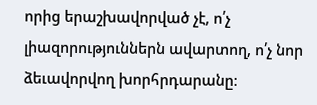որից երաշխավորված չէ, ո՛չ լիազորություններն ավարտող, ո՛չ նոր ձեւավորվող խորհրդարանը։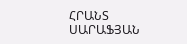ՀՐԱՆՏ ՍԱՐԱՖՅԱՆ